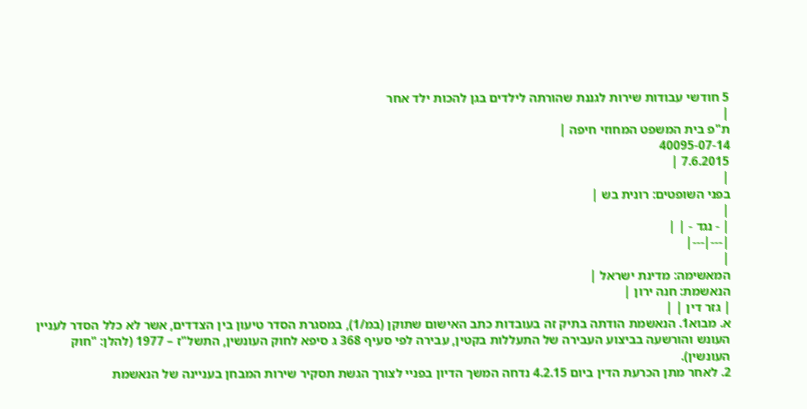5 חודשי עבודות שירות לגננת שהורתה לילדים בגן להכות ילד אחר
|
ת"פ בית המשפט המחוזי חיפה |
40095-07-14
7.6.2015 |
|
בפני השופטים: רונית בש |
|
| - נגד - | |
|---|---|
|
המאשימה: מדינת ישראל |
הנאשמת: חנה ירון |
| גזר דין | |
א. מבוא1. הנאשמת הודתה בתיק זה בעובדות כתב האישום שתוקן (במ/1), במסגרת הסדר טיעון בין הצדדים, אשר לא כלל הסדר לעניין העונש והורשעה בביצוע העבירה של התעללות בקטין, עבירה לפי סעיף 368 ג סיפא לחוק העונשין, התשל"ז – 1977 (להלן: "חוק העונשין).
2. לאחר מתן הכרעת הדין ביום 4.2.15 נדחה המשך הדיון בפניי לצורך הגשת תסקיר שירות המבחן בעניינה של הנאשמת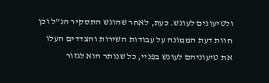ולטיעונים לעונש. כעת, לאחר שהוגש התסקיר הנ"ל וכן חוות דעת הממונה על עבודות השירות והצדדים העלו את טיעוניהם לעונש בפניי, כל שנותר הוא לגזור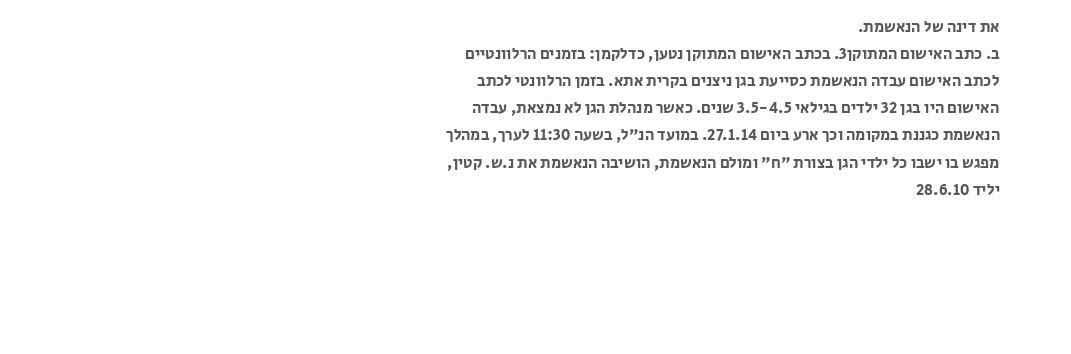את דינה של הנאשמת.
ב. כתב האישום המתוקן3. בכתב האישום המתוקן נטען, כדלקמן: בזמנים הרלוונטיים לכתב האישום עבדה הנאשמת כסייעת בגן ניצנים בקרית אתא. בזמן הרלוונטי לכתב האישום היו בגן 32 ילדים בגילאי 3.5-4.5 שנים. כאשר מנהלת הגן לא נמצאת, עבדה הנאשמת כגננת במקומה וכך ארע ביום 27.1.14. במועד הנ"ל, בשעה 11:30 לערך, במהלך מפגש בו ישבו כל ילדי הגן בצורת "ח" ומולם הנאשמת, הושיבה הנאשמת את נ.ש. קטין, יליד 28.6.10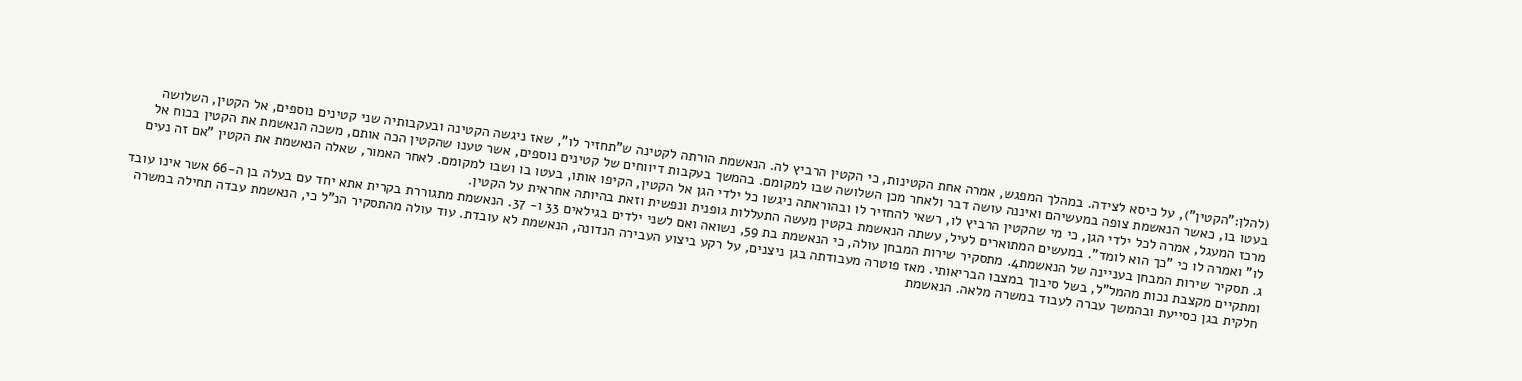(להלן:"הקטין"), על כיסא לצידה. במהלך המפגש, אמרה אחת הקטינות, כי הקטין הרביץ לה. הנאשמת הורתה לקטינה ש"תחזיר לו", שאז ניגשה הקטינה ובעקבותיה שני קטינים נוספים, אל הקטין, השלושה בעטו בו, כאשר הנאשמת צופה במעשיהם ואיננה עושה דבר ולאחר מכן השלושה שבו למקומם. בהמשך בעקבות דיווחים של קטינים נוספים, אשר טענו שהקטין הכה אותם, משכה הנאשמת את הקטין בכוח אל מרכז המעגל, אמרה לכל ילדי הגן, כי מי שהקטין הרביץ לו, רשאי להחזיר לו ובהוראתה ניגשו כל ילדי הגן אל הקטין, הקיפו אותו, בעטו בו ושבו למקומם. לאחר האמור, שאלה הנאשמת את הקטין "אם זה נעים לו" ואמרה לו כי "כך הוא לומד". במעשים המתוארים לעיל, עשתה הנאשמת בקטין מעשה התעללות גופנית ונפשית וזאת בהיותה אחראית על הקטין.
ג. תסקיר שירות המבחן בעניינה של הנאשמת4. מתסקיר שירות המבחן עולה, כי הנאשמת בת 59, נשואה ואם לשני ילדים בגילאים 33 ו- 37. הנאשמת מתגוררת בקרית אתא יחד עם בעלה בן ה-66 אשר אינו עובד ומתקיים מקצבת נכות מהמל"ל, בשל סיבוך במצבו הבריאותי. מאז פוטרה מעבודתה בגן ניצנים, על רקע ביצוע העבירה הנדונה, הנאשמת לא עובדת. עוד עולה מהתסקיר הנ"ל כי, הנאשמת עבדה תחילה במשרה חלקית בגן כסייעת ובהמשך עברה לעבוד במשרה מלאה. הנאשמת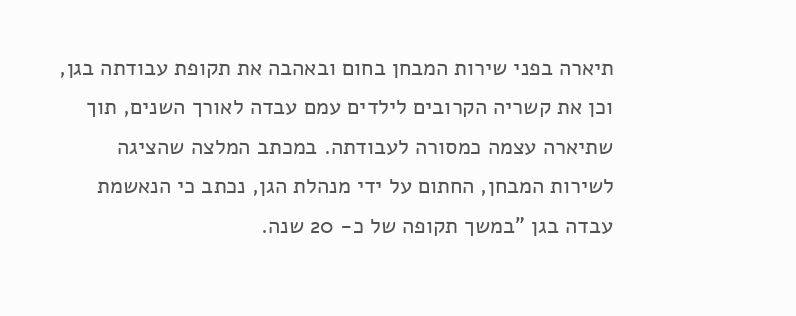תיארה בפני שירות המבחן בחום ובאהבה את תקופת עבודתה בגן, וכן את קשריה הקרובים לילדים עמם עבדה לאורך השנים, תוך שתיארה עצמה כמסורה לעבודתה. במכתב המלצה שהציגה לשירות המבחן, החתום על ידי מנהלת הגן, נכתב כי הנאשמת עבדה בגן "במשך תקופה של כ- 20 שנה.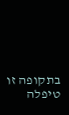בתקופה זו טיפלה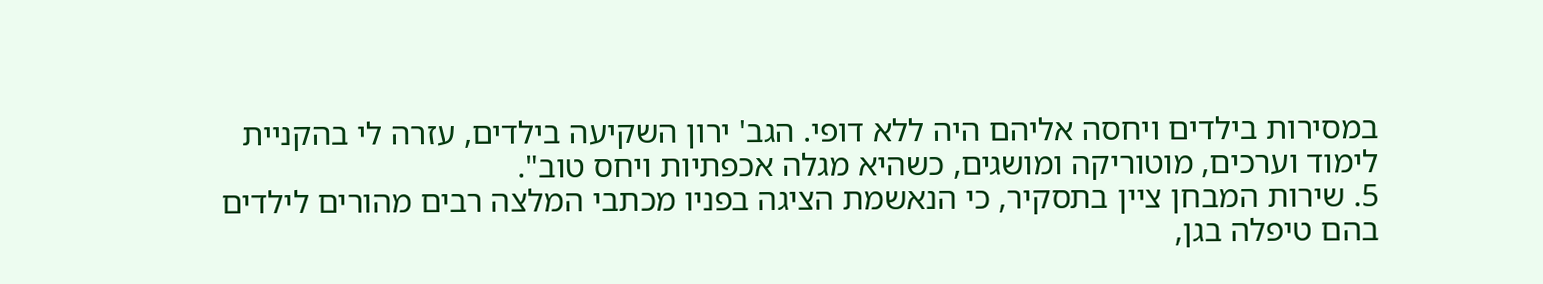במסירות בילדים ויחסה אליהם היה ללא דופי. הגב' ירון השקיעה בילדים, עזרה לי בהקניית לימוד וערכים, מוטוריקה ומושגים, כשהיא מגלה אכפתיות ויחס טוב".
5. שירות המבחן ציין בתסקיר, כי הנאשמת הציגה בפניו מכתבי המלצה רבים מהורים לילדים בהם טיפלה בגן,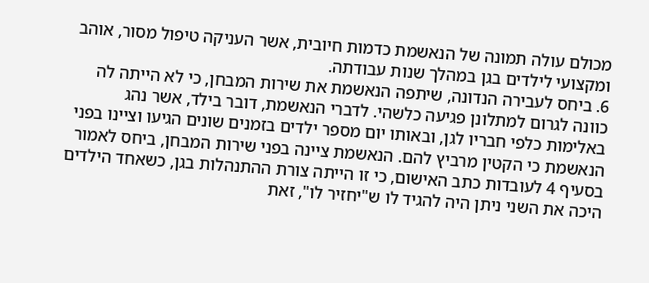מכולם עולה תמונה של הנאשמת כדמות חיובית, אשר העניקה טיפול מסור, אוהב ומקצועי לילדים בגן במהלך שנות עבודתה.
6. ביחס לעבירה הנדונה, שיתפה הנאשמת את שירות המבחן, כי לא הייתה לה כוונה לגרום למתלונן פגיעה כלשהי. לדברי הנאשמת, דובר בילד, אשר נהג באלימות כלפי חבריו לגן, ובאותו יום מספר ילדים בזמנים שונים הגיעו וציינו בפני הנאשמת כי הקטין מרביץ להם. הנאשמת ציינה בפני שירות המבחן, ביחס לאמור בסעיף 4 לעובדות כתב האישום, כי זו הייתה צורת ההתנהלות בגן, כשאחד הילדים היכה את השני ניתן היה להגיד לו ש"יחזיר לו", זאת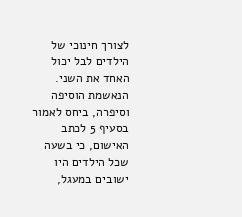לצורך חינוכי של הילדים לבל יכול האחד את השני. הנאשמת הוסיפה וסיפרה, ביחס לאמור בסעיף 5 לכתב האישום, כי בשעה שכל הילדים היו ישובים במעגל,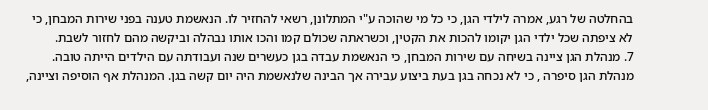בהחלטה של רגע, אמרה לילדי הגן, כי כל מי שהוכה ע"י המתלונן, רשאי להחזיר לו. הנאשמת טענה בפני שירות המבחן, כי לא ציפתה שכל ילדי הגן יקומו להכות את הקטין, וכשראתה שכולם קמו והכו אותו נבהלה וביקשה מהם לחזור לשבת.
7. מנהלת הגן ציינה בשיחה עם שירות המבחן, כי הנאשמת עבדה בגן כעשרים שנה ועבודתה עם הילדים הייתה טובה. מנהלת הגן סיפרה , כי לא נכחה בגן בעת ביצוע עבירה אך הבינה שלנאשמת היה יום קשה בגן. המנהלת אף הוסיפה וציינה,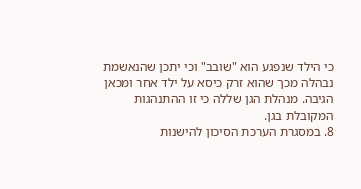כי הילד שנפגע הוא "שובב" וכי יתכן שהנאשמת נבהלה מכך שהוא זרק כיסא על ילד אחר ומכאן הגיבה. מנהלת הגן שללה כי זו ההתנהגות המקובלת בגן.
8. במסגרת הערכת הסיכון להישנות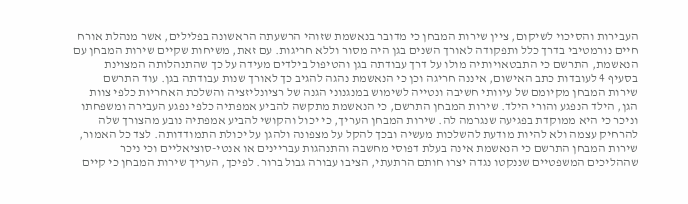העבירות והסיכוי לשיקום, ציין שירות המבחן כי מדובר בנאשמת שזוהי הרשעתה הראשונה בפלילים, אשר מנהלת אורח חיים נורמטיבי בדרך כלל ותפקודה לאורך השנים בגן היה מסור וללא חריגות. עם זאת, משיחות שקיים שירות המבחן עם הנאשמת, התרשם כי התבטאויותיה מולו על דרך עבודתה בגן והטיפול בילדים מעידה על כך שהתנהלותה המצוינת בסעיף 4 לעובדות כתב האישום, איננה חריגה וכן כי הנאשמת נהגה להגיב כך לאורך שנות עבודתה בגן. עוד התרשם שירות המבחן מקיומם של עיוותי חשיבה ונטייה לשימוש במנגנוני הגנה של רציונליזציה והשלכת האחריות כלפי צוות הגן, הילד הנפגע והורי הילד. שירות המבחן התרשם, כי הנאשמת מתקשה להביע אמפתיה כלפי נפגע העבירה ומשפחתו וניכר כי היא ממוקדת בפגיעה שנגרמה לה. שירות המבחן העריך, כי יכול והקושי להביע אמפתיה נובע מהצורך שלה להרחיק עצמה ולא להיות מודעת להשלכות מעשיה ובכך להקל על מצפונה ולהגן על יכולת התמודדותה. לצד כל האמור, שירות המבחן התרשם כי הנאשמת אינה בעלת דפוסי מחשבה והתנהגות עבריינים או אנטי-סוציאליים וכי ניכר שההליכים המשפטיים שננקטו נגדה יצרו חותם הרתעתי, הציבו עבורה גבול ברור. לפיכך, העריך שירות המבחן כי קיים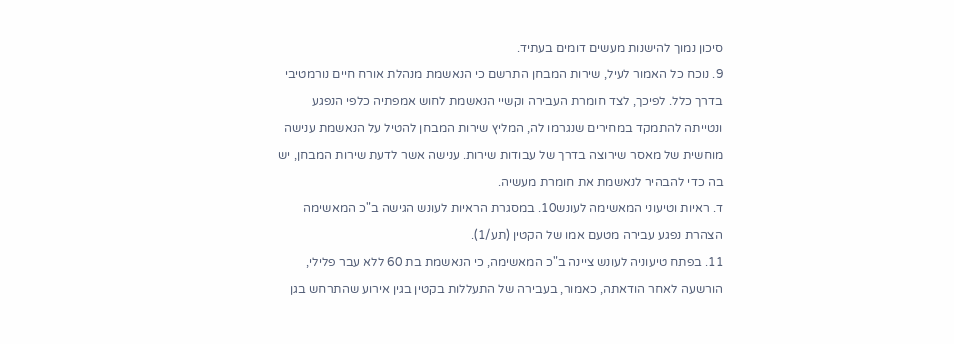סיכון נמוך להישנות מעשים דומים בעתיד.
9. נוכח כל האמור לעיל, שירות המבחן התרשם כי הנאשמת מנהלת אורח חיים נורמטיבי בדרך כלל. לפיכך, לצד חומרת העבירה וקשיי הנאשמת לחוש אמפתיה כלפי הנפגע ונטייתה להתמקד במחירים שנגרמו לה, המליץ שירות המבחן להטיל על הנאשמת ענישה מוחשית של מאסר שירוצה בדרך של עבודות שירות. ענישה אשר לדעת שירות המבחן, יש בה כדי להבהיר לנאשמת את חומרת מעשיה.
ד. ראיות וטיעוני המאשימה לעונש10. במסגרת הראיות לעונש הגישה ב"כ המאשימה הצהרת נפגע עבירה מטעם אמו של הקטין (תע/1).
11. בפתח טיעוניה לעונש ציינה ב"כ המאשימה, כי הנאשמת בת 60 ללא עבר פלילי, הורשעה לאחר הודאתה, כאמור, בעבירה של התעללות בקטין בגין אירוע שהתרחש בגן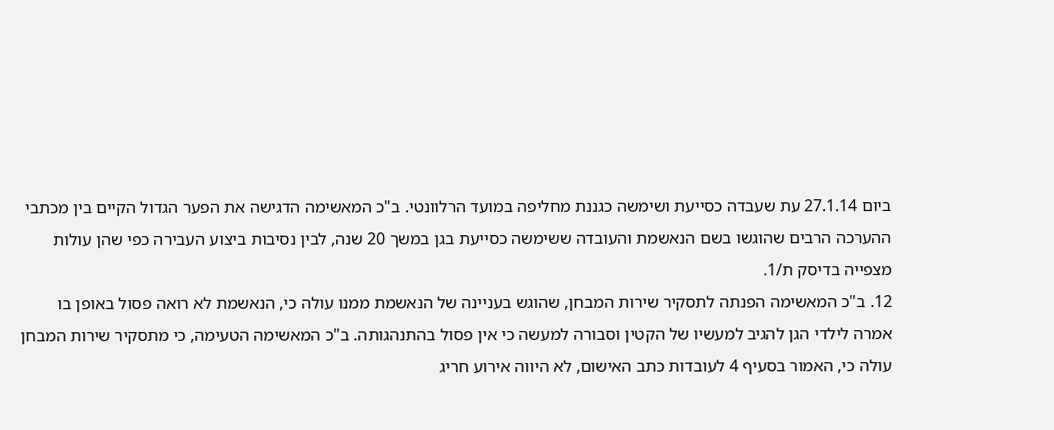ביום 27.1.14 עת שעבדה כסייעת ושימשה כגננת מחליפה במועד הרלוונטי. ב"כ המאשימה הדגישה את הפער הגדול הקיים בין מכתבי ההערכה הרבים שהוגשו בשם הנאשמת והעובדה ששימשה כסייעת בגן במשך 20 שנה, לבין נסיבות ביצוע העבירה כפי שהן עולות מצפייה בדיסק ת/1.
12. ב"כ המאשימה הפנתה לתסקיר שירות המבחן, שהוגש בעניינה של הנאשמת ממנו עולה כי, הנאשמת לא רואה פסול באופן בו אמרה לילדי הגן להגיב למעשיו של הקטין וסבורה למעשה כי אין פסול בהתנהגותה. ב"כ המאשימה הטעימה, כי מתסקיר שירות המבחן עולה כי, האמור בסעיף 4 לעובדות כתב האישום, לא היווה אירוע חריג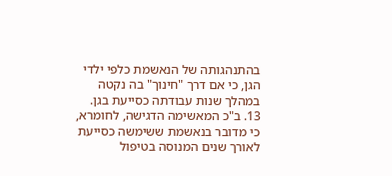בהתנהגותה של הנאשמת כלפי ילדי הגן, כי אם דרך "חינוך" בה נקטה במהלך שנות עבודתה כסייעת בגן.
13. ב"כ המאשימה הדגישה, לחומרא, כי מדובר בנאשמת ששימשה כסייעת לאורך שנים המנוסה בטיפול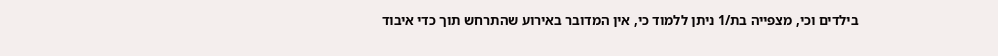בילדים וכי, מצפייה בת/1 ניתן ללמוד כי, אין המדובר באירוע שהתרחש תוך כדי איבוד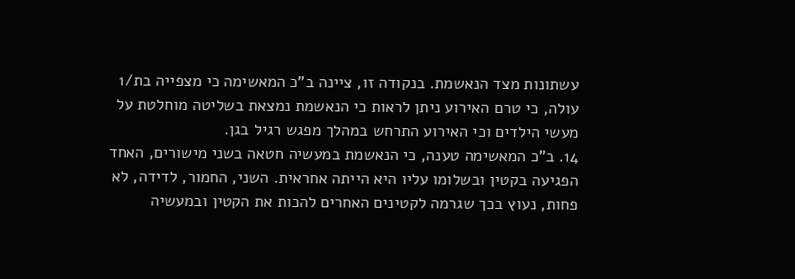עשתונות מצד הנאשמת. בנקודה זו, ציינה ב"כ המאשימה כי מצפייה בת/1 עולה, כי טרם האירוע ניתן לראות כי הנאשמת נמצאת בשליטה מוחלטת על מעשי הילדים וכי האירוע התרחש במהלך מפגש רגיל בגן.
14. ב"כ המאשימה טענה, כי הנאשמת במעשיה חטאה בשני מישורים, האחד הפגיעה בקטין ובשלומו עליו היא הייתה אחראית. השני, החמור, לדידה, לא פחות, נעוץ בכך שגרמה לקטינים האחרים להכות את הקטין ובמעשיה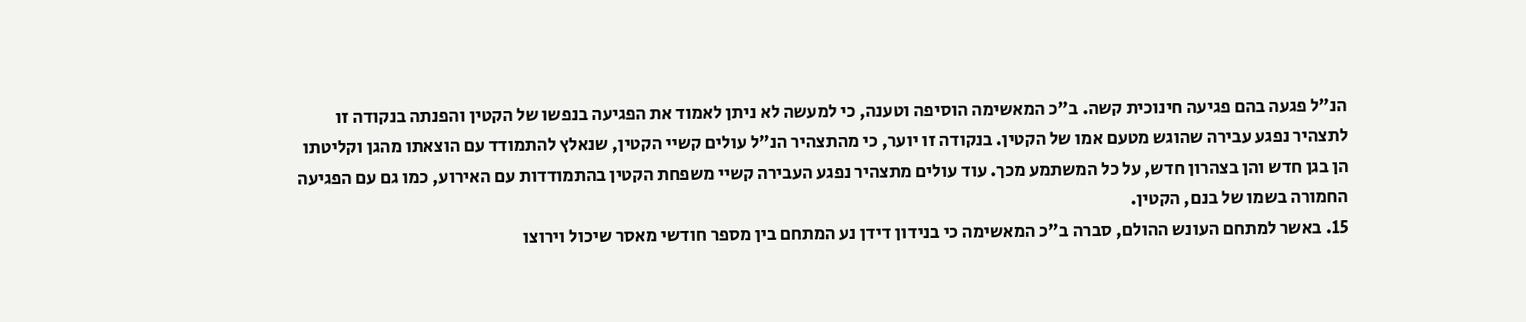הנ"ל פגעה בהם פגיעה חינוכית קשה. ב"כ המאשימה הוסיפה וטענה, כי למעשה לא ניתן לאמוד את הפגיעה בנפשו של הקטין והפנתה בנקודה זו לתצהיר נפגע עבירה שהוגש מטעם אמו של הקטין. בנקודה זו יוער, כי מהתצהיר הנ"ל עולים קשיי הקטין, שנאלץ להתמודד עם הוצאתו מהגן וקליטתו הן בגן חדש והן בצהרון חדש, על כל המשתמע מכך. עוד עולים מתצהיר נפגע העבירה קשיי משפחת הקטין בהתמודדות עם האירוע, כמו גם עם הפגיעה החמורה בשמו של בנם, הקטין.
15. באשר למתחם העונש ההולם, סברה ב"כ המאשימה כי בנידון דידן נע המתחם בין מספר חודשי מאסר שיכול וירוצו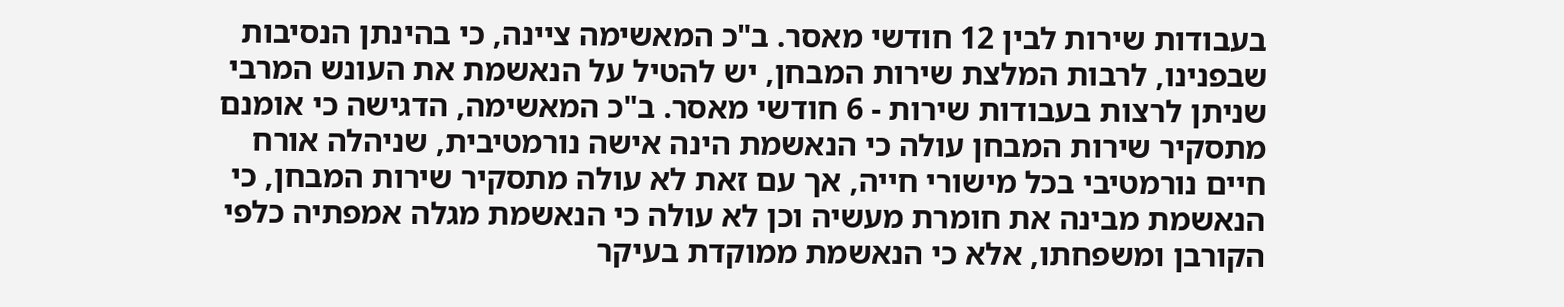בעבודות שירות לבין 12 חודשי מאסר. ב"כ המאשימה ציינה, כי בהינתן הנסיבות שבפנינו, לרבות המלצת שירות המבחן, יש להטיל על הנאשמת את העונש המרבי שניתן לרצות בעבודות שירות - 6 חודשי מאסר. ב"כ המאשימה, הדגישה כי אומנם מתסקיר שירות המבחן עולה כי הנאשמת הינה אישה נורמטיבית, שניהלה אורח חיים נורמטיבי בכל מישורי חייה, אך עם זאת לא עולה מתסקיר שירות המבחן, כי הנאשמת מבינה את חומרת מעשיה וכן לא עולה כי הנאשמת מגלה אמפתיה כלפי הקורבן ומשפחתו, אלא כי הנאשמת ממוקדת בעיקר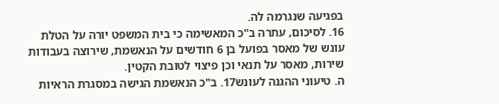בפגיעה שנגרמה לה.
16. לסיכום, עתרה ב"כ המאשימה כי בית המשפט יורה על הטלת עונש של מאסר בפועל בן 6 חודשים על הנאשמת, שירוצה בעבודות שירות, מאסר על תנאי וכן פיצוי לטובת הקטין.
ה. טיעוני ההגנה לעונש17. ב"כ הנאשמת הגישה במסגרת הראיות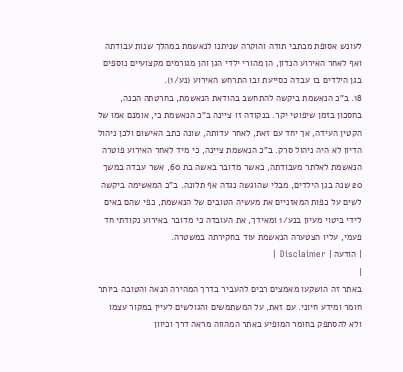לעונש אסופת מכתבי תודה והוקרה שניתנו לנאשמת במהלך שנות עבודתה ואף לאחר האירוע הנדון, הן מהורי ילדי הגן והן מגורמים מקצועיים נוספים בגן הילדים בו עבדה כסייעת ובו התרחש האירוע (נע/1).
18. ב"כ הנאשמת ביקשה להתחשב בהודאת הנאשמת, בחרטתה הכנה, בחסכון בזמן שיפוטי יקר. בנקודה זו ציינה ב"כ הנאשמת כי, אומנם אמו של הקטין העידה, אך יחד עם זאת, לאחר עדותה, שונה כתב האישום ולכן ניהול הדיון לא היה ניהול סרק. ב"כ הנאשמת ציינה, כי מיד לאחר האירוע פוטרה הנאשמת לאלתר מעבודתה, כאשר מדובר באשה בת 60, אשר עבדה במשך 20 שנה בגן הילדים, מבלי שהוגשה נגדה אף תלונה. ב"כ המאשימה ביקשה לשים על כפות המאזניים את מעשיה הטובים של הנאשמת, כפי שהם באים לידי ביטוי מעיון בנע/1 ומאידך, את העובדה כי מדובר באירוע נקודתי חד פעמי, עליו הצטערה הנאשמת עוד בחקירתה במשטרה.
| הודעה | Disclaimer |
|
באתר זה הושקעו מאמצים רבים להעביר בדרך המהירה הנאה והטובה ביותר חומר ומידע חיוני. עם זאת, על המשתמשים והגולשים לעיין במקור עצמו ולא להסתפק בחומר המופיע באתר המהווה מראה דרך וכיוון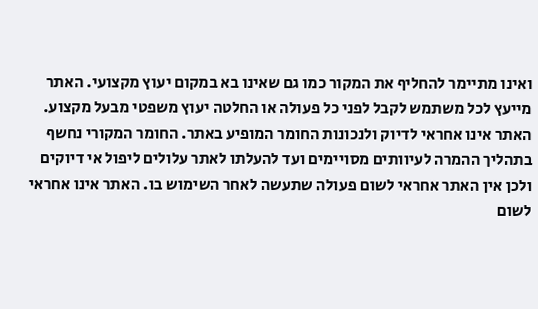ואינו מתיימר להחליף את המקור כמו גם שאינו בא במקום יעוץ מקצועי. האתר מייעץ לכל משתמש לקבל לפני כל פעולה או החלטה יעוץ משפטי מבעל מקצוע. האתר אינו אחראי לדיוק ולנכונות החומר המופיע באתר. החומר המקורי נחשף בתהליך ההמרה לעיוותים מסויימים ועד להעלתו לאתר עלולים ליפול אי דיוקים ולכן אין האתר אחראי לשום פעולה שתעשה לאחר השימוש בו. האתר אינו אחראי לשום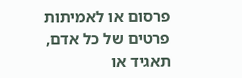פרסום או לאמיתות פרטים של כל אדם, תאגיד או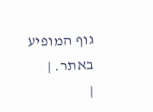גוף המופיע באתר. |
|